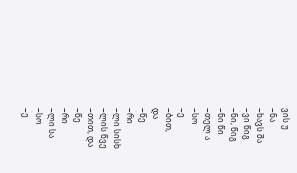ვის უ
−ნა
−ხავს შა
−ვი წიგ
−ნი, წიგ
−ნი წი
−თელ ა
−სო
−ე
−ბით,
და
−წე
−რი
−ლი სისხ
−ლის წვე
−თით, და
−წე
−რი
−ლი სა
−სო
−ე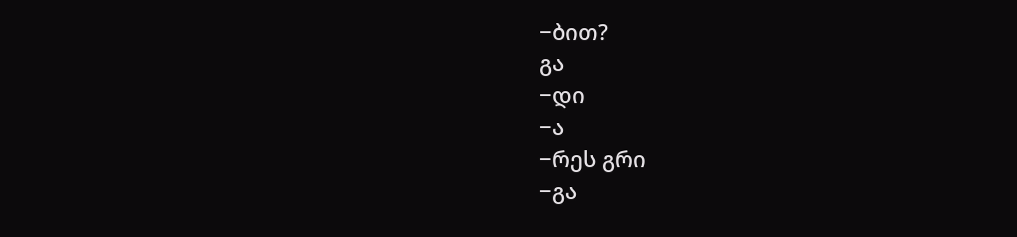−ბით?
გა
−დი
−ა
−რეს გრი
−გა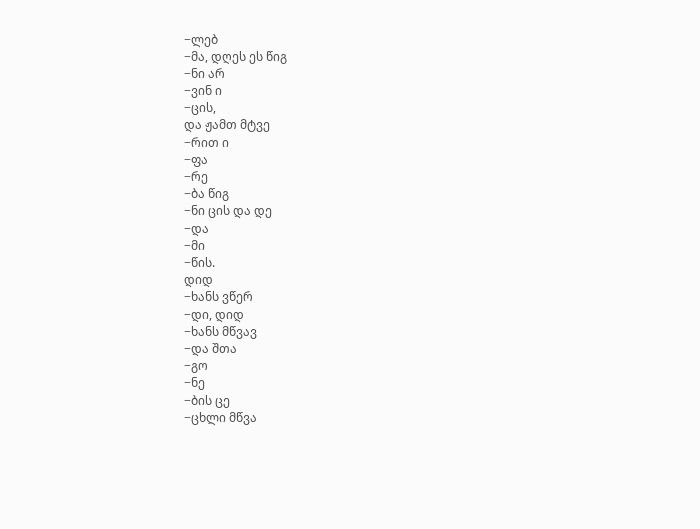−ლებ
−მა, დღეს ეს წიგ
−ნი არ
−ვინ ი
−ცის,
და ჟამთ მტვე
−რით ი
−ფა
−რე
−ბა წიგ
−ნი ცის და დე
−და
−მი
−წის.
დიდ
−ხანს ვწერ
−დი, დიდ
−ხანს მწვავ
−და შთა
−გო
−ნე
−ბის ცე
−ცხლი მწვა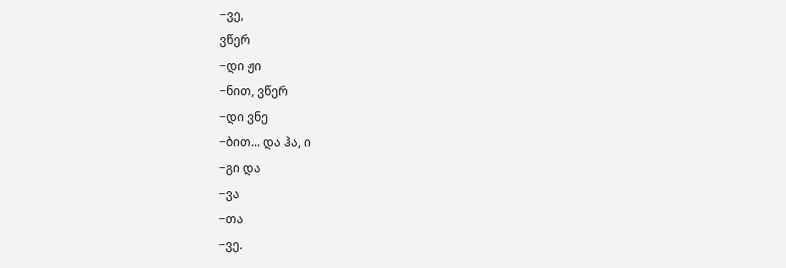−ვე,
ვწერ
−დი ჟი
−ნით, ვწერ
−დი ვნე
−ბით... და ჰა, ი
−გი და
−ვა
−თა
−ვე.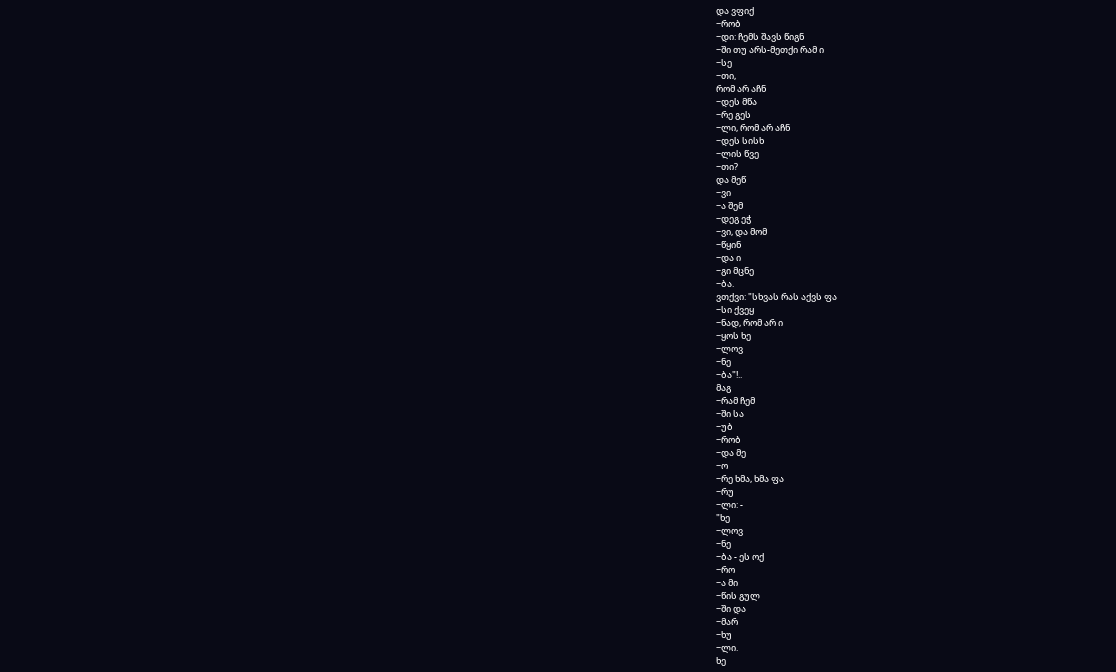და ვფიქ
−რობ
−დი: ჩემს შავს წიგნ
−ში თუ არს-მეთქი რამ ი
−სე
−თი,
რომ არ აჩნ
−დეს მწა
−რე გეს
−ლი, რომ არ აჩნ
−დეს სისხ
−ლის წვე
−თი?
და მეწ
−ვი
−ა შემ
−დეგ ეჭ
−ვი, და მომ
−წყინ
−და ი
−გი მცნე
−ბა.
ვთქვი: "სხვას რას აქვს ფა
−სი ქვეყ
−ნად, რომ არ ი
−ყოს ხე
−ლოვ
−ნე
−ბა"!..
მაგ
−რამ ჩემ
−ში სა
−უბ
−რობ
−და მე
−ო
−რე ხმა, ხმა ფა
−რუ
−ლი: -
"ხე
−ლოვ
−ნე
−ბა - ეს ოქ
−რო
−ა მი
−წის გულ
−ში და
−მარ
−ხუ
−ლი.
ხე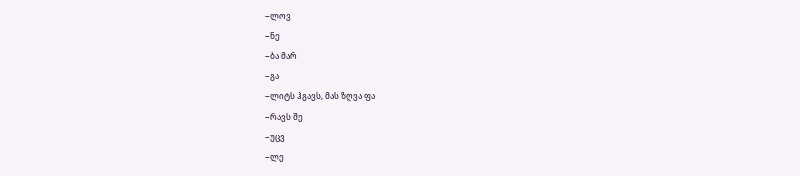−ლოვ
−ნე
−ბა მარ
−გა
−ლიტს ჰგავს, მას ზღვა ფა
−რავს შე
−უცვ
−ლე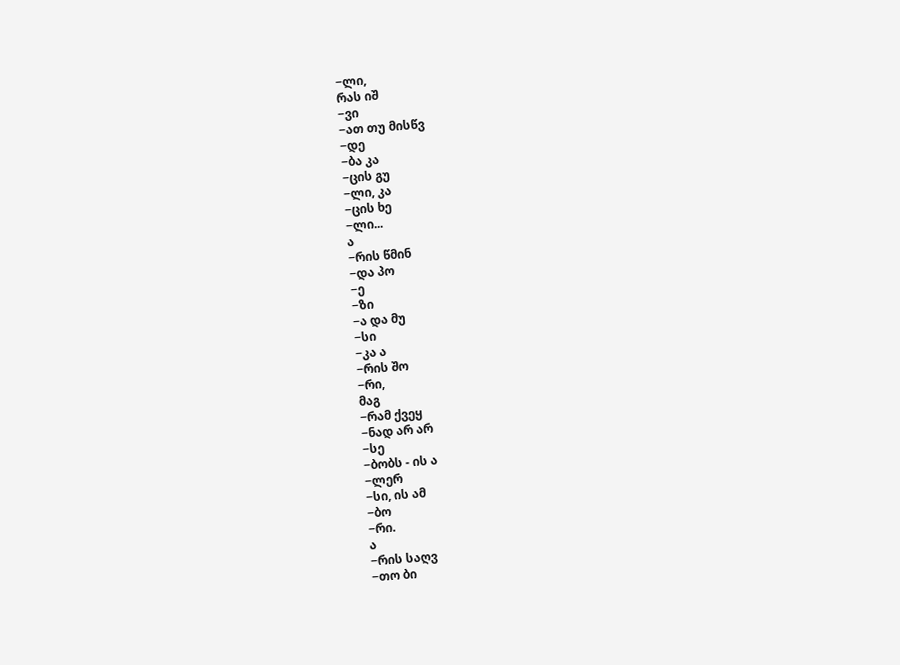−ლი,
რას იშ
−ვი
−ათ თუ მისწვ
−დე
−ბა კა
−ცის გუ
−ლი, კა
−ცის ხე
−ლი...
ა
−რის წმინ
−და პო
−ე
−ზი
−ა და მუ
−სი
−კა ა
−რის შო
−რი,
მაგ
−რამ ქვეყ
−ნად არ არ
−სე
−ბობს - ის ა
−ლერ
−სი, ის ამ
−ბო
−რი.
ა
−რის საღვ
−თო ბი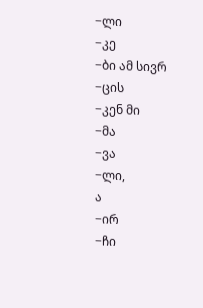−ლი
−კე
−ბი ამ სივრ
−ცის
−კენ მი
−მა
−ვა
−ლი,
ა
−ირ
−ჩი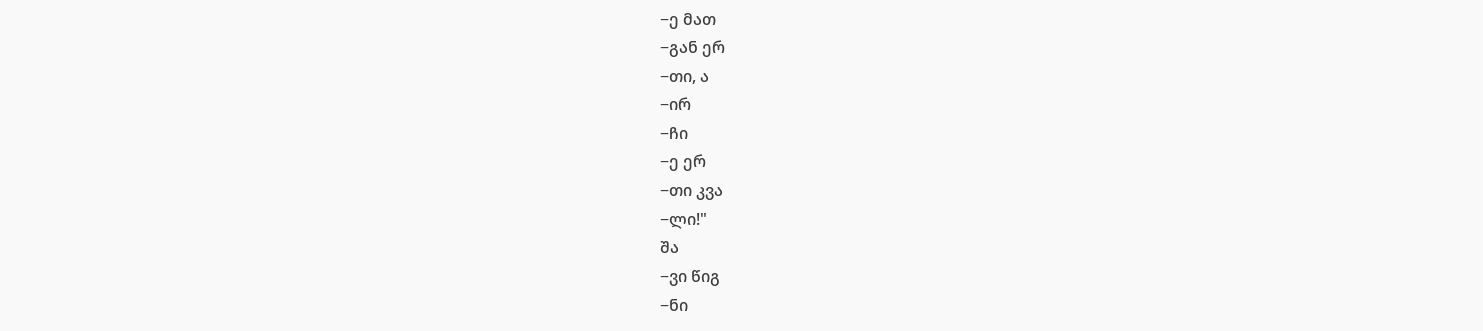−ე მათ
−გან ერ
−თი, ა
−ირ
−ჩი
−ე ერ
−თი კვა
−ლი!"
შა
−ვი წიგ
−ნი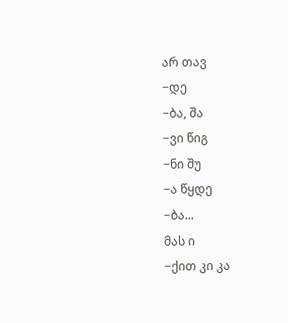არ თავ
−დე
−ბა, შა
−ვი წიგ
−ნი შუ
−ა წყდე
−ბა...
მას ი
−ქით კი კა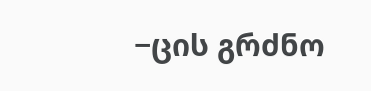−ცის გრძნო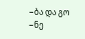−ბა და გო
−ნე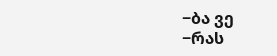−ბა ვე
−რას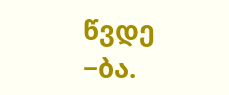წვდე
−ბა.